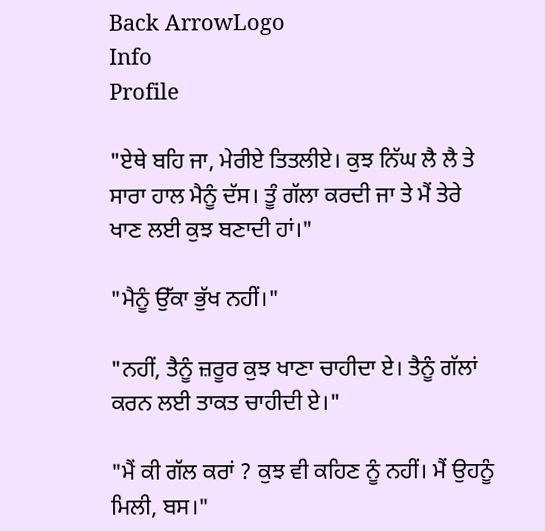Back ArrowLogo
Info
Profile

"ਏਥੇ ਬਹਿ ਜਾ, ਮੇਰੀਏ ਤਿਤਲੀਏ। ਕੁਝ ਨਿੱਘ ਲੈ ਲੈ ਤੇ ਸਾਰਾ ਹਾਲ ਮੈਨੂੰ ਦੱਸ। ਤੂੰ ਗੱਲਾ ਕਰਦੀ ਜਾ ਤੇ ਮੈਂ ਤੇਰੇ ਖਾਣ ਲਈ ਕੁਝ ਬਣਾਦੀ ਹਾਂ।"

"ਮੈਨੂੰ ਉੱਕਾ ਭੁੱਖ ਨਹੀਂ।"

"ਨਹੀਂ, ਤੈਨੂੰ ਜ਼ਰੂਰ ਕੁਝ ਖਾਣਾ ਚਾਹੀਦਾ ਏ। ਤੈਨੂੰ ਗੱਲਾਂ ਕਰਨ ਲਈ ਤਾਕਤ ਚਾਹੀਦੀ ਏ।"

"ਮੈਂ ਕੀ ਗੱਲ ਕਰਾਂ ? ਕੁਝ ਵੀ ਕਹਿਣ ਨੂੰ ਨਹੀਂ। ਮੈਂ ਉਹਨੂੰ ਮਿਲੀ, ਬਸ।"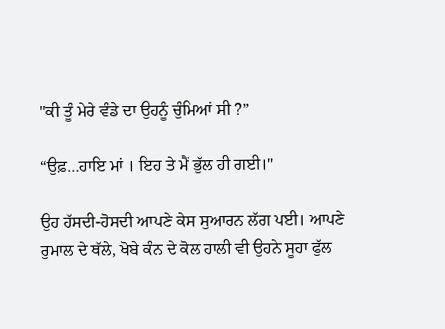"ਕੀ ਤੂੰ ਮੇਰੇ ਵੰਡੇ ਦਾ ਉਹਨੂੰ ਚੁੰਮਿਆਂ ਸੀ ?”

“ਉਫ਼…ਹਾਇ ਮਾਂ । ਇਹ ਤੇ ਮੈਂ ਭੁੱਲ ਹੀ ਗਈ।"

ਉਹ ਹੱਸਦੀ-ਹੋਸਦੀ ਆਪਣੇ ਕੇਸ ਸੁਆਰਨ ਲੱਗ ਪਈ। ਆਪਣੇ ਰੁਮਾਲ ਦੇ ਥੱਲੇ, ਖੋਬੇ ਕੰਨ ਦੇ ਕੋਲ ਹਾਲੀ ਵੀ ਉਹਨੇ ਸੂਹਾ ਫੁੱਲ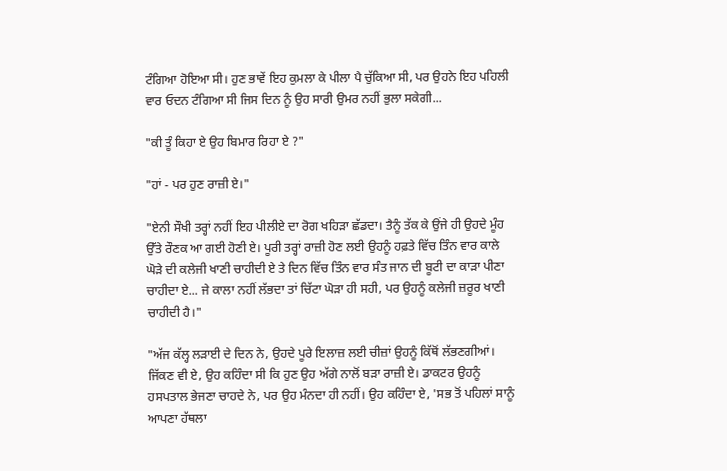ਟੰਗਿਆ ਹੋਇਆ ਸੀ। ਹੁਣ ਭਾਵੇਂ ਇਹ ਕੁਮਲਾ ਕੇ ਪੀਲਾ ਪੈ ਚੁੱਕਿਆ ਸੀ, ਪਰ ਉਹਨੇ ਇਹ ਪਹਿਲੀ ਵਾਰ ਓਦਨ ਟੰਗਿਆ ਸੀ ਜਿਸ ਦਿਨ ਨੂੰ ਉਹ ਸਾਰੀ ਉਮਰ ਨਹੀਂ ਭੁਲਾ ਸਕੇਗੀ...

"ਕੀ ਤੂੰ ਕਿਹਾ ਏ ਉਹ ਬਿਮਾਰ ਰਿਹਾ ਏ ?"

"ਹਾਂ - ਪਰ ਹੁਣ ਰਾਜ਼ੀ ਏ।"

"ਏਨੀ ਸੌਖੀ ਤਰ੍ਹਾਂ ਨਹੀਂ ਇਹ ਪੀਲੀਏ ਦਾ ਰੋਗ ਖਹਿੜਾ ਛੱਡਦਾ। ਤੈਨੂੰ ਤੱਕ ਕੇ ਉਂਜੇ ਹੀ ਉਹਦੇ ਮੂੰਹ ਉੱਤੇ ਰੌਣਕ ਆ ਗਈ ਹੋਣੀ ਏ। ਪੂਰੀ ਤਰ੍ਹਾਂ ਰਾਜ਼ੀ ਹੋਣ ਲਈ ਉਹਨੂੰ ਹਫ਼ਤੇ ਵਿੱਚ ਤਿੰਨ ਵਾਰ ਕਾਲੇ ਘੋੜੇ ਦੀ ਕਲੇਜੀ ਖਾਣੀ ਚਾਹੀਦੀ ਏ ਤੇ ਦਿਨ ਵਿੱਚ ਤਿੰਨ ਵਾਰ ਸੰਤ ਜਾਨ ਦੀ ਬੂਟੀ ਦਾ ਕਾੜਾ ਪੀਣਾ ਚਾਹੀਦਾ ਏ... ਜੇ ਕਾਲਾ ਨਹੀਂ ਲੱਭਦਾ ਤਾਂ ਚਿੱਟਾ ਘੋੜਾ ਹੀ ਸਹੀ, ਪਰ ਉਹਨੂੰ ਕਲੇਜੀ ਜ਼ਰੂਰ ਖਾਣੀ ਚਾਹੀਦੀ ਹੈ।"

"ਅੱਜ ਕੱਲ੍ਹ ਲੜਾਈ ਦੇ ਦਿਨ ਨੇ, ਉਹਦੇ ਪੂਰੇ ਇਲਾਜ਼ ਲਈ ਚੀਜ਼ਾਂ ਉਹਨੂੰ ਕਿੱਥੋਂ ਲੱਭਣਗੀਆਂ। ਜਿੱਕਣ ਵੀ ਏ, ਉਹ ਕਹਿੰਦਾ ਸੀ ਕਿ ਹੁਣ ਉਹ ਅੱਗੇ ਨਾਲੋਂ ਬੜਾ ਰਾਜ਼ੀ ਏ। ਡਾਕਟਰ ਉਹਨੂੰ ਹਸਪਤਾਲ ਭੇਜਣਾ ਚਾਹਦੇ ਨੇ, ਪਰ ਉਹ ਮੰਨਦਾ ਹੀ ਨਹੀਂ। ਉਹ ਕਹਿੰਦਾ ਏ, 'ਸਭ ਤੋਂ ਪਹਿਲਾਂ ਸਾਨੂੰ ਆਪਣਾ ਹੱਥਲਾ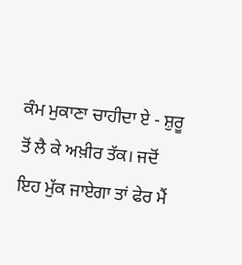ਕੰਮ ਮੁਕਾਣਾ ਚਾਹੀਦਾ ਏ - ਸ਼ੁਰੂ ਤੋਂ ਲੈ ਕੇ ਅਖ਼ੀਰ ਤੱਕ। ਜਦੋਂ ਇਹ ਮੁੱਕ ਜਾਏਗਾ ਤਾਂ ਫੇਰ ਮੈਂ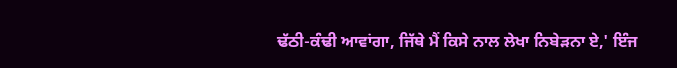ਢੱਠੀ-ਕੰਢੀ ਆਵਾਂਗਾ, ਜਿੱਥੇ ਮੈਂ ਕਿਸੇ ਨਾਲ ਲੇਖਾ ਨਿਬੇੜਨਾ ਏ,' ਇੰਜ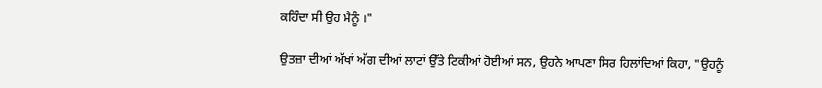ਕਹਿੰਦਾ ਸੀ ਉਹ ਮੈਨੂੰ ।"

ਉਤਜ਼ਾ ਦੀਆਂ ਅੱਖਾਂ ਅੱਗ ਦੀਆਂ ਲਾਟਾਂ ਉੱਤੇ ਟਿਕੀਆਂ ਹੋਈਆਂ ਸਨ, ਉਹਨੇ ਆਪਣਾ ਸਿਰ ਹਿਲਾਂਦਿਆਂ ਕਿਹਾ, "ਉਹਨੂੰ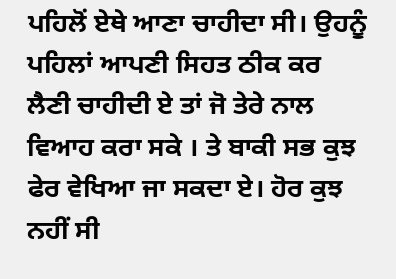ਪਹਿਲੋਂ ਏਥੇ ਆਣਾ ਚਾਹੀਦਾ ਸੀ। ਉਹਨੂੰ ਪਹਿਲਾਂ ਆਪਣੀ ਸਿਹਤ ਠੀਕ ਕਰ ਲੈਣੀ ਚਾਹੀਦੀ ਏ ਤਾਂ ਜੋ ਤੇਰੇ ਨਾਲ ਵਿਆਹ ਕਰਾ ਸਕੇ । ਤੇ ਬਾਕੀ ਸਭ ਕੁਝ ਫੇਰ ਵੇਖਿਆ ਜਾ ਸਕਦਾ ਏ। ਹੋਰ ਕੁਝ ਨਹੀਂ ਸੀ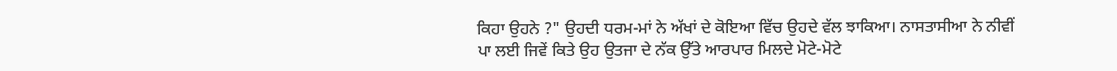ਕਿਹਾ ਉਹਨੇ ?" ਉਹਦੀ ਧਰਮ-ਮਾਂ ਨੇ ਅੱਖਾਂ ਦੇ ਕੋਇਆ ਵਿੱਚ ਉਹਦੇ ਵੱਲ ਝਾਕਿਆ। ਨਾਸਤਾਸੀਆ ਨੇ ਨੀਵੀਂ ਪਾ ਲਈ ਜਿਵੇਂ ਕਿਤੇ ਉਹ ਉਤਜਾ ਦੇ ਨੱਕ ਉੱਤੇ ਆਰਪਾਰ ਮਿਲਦੇ ਮੋਟੇ-ਮੋਟੇ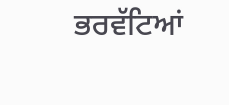ਭਰਵੱਟਿਆਂ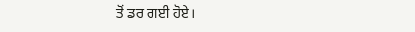ਤੋਂ ਡਰ ਗਈ ਹੋਏ।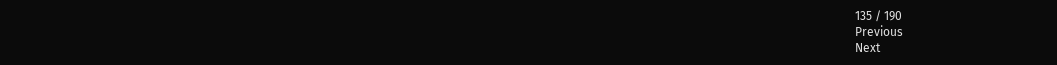135 / 190
Previous
Next